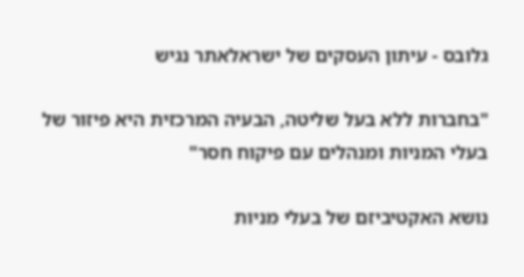גלובס - עיתון העסקים של ישראלאתר נגיש

"בחברות ללא בעל שליטה, הבעיה המרכזית היא פיזור של בעלי המניות ומנהלים עם פיקוח חסר"

נושא האקטיביזם של בעלי מניות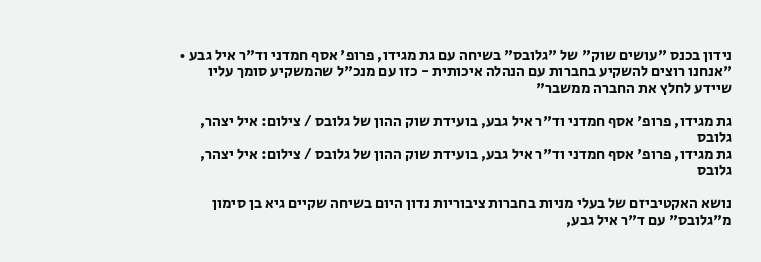נידון בכנס "עושים שוק" של "גלובס" בשיחה עם גת מגידו, פרופ' אסף חמדני וד"ר איל גבע • "אנחנו רוצים להשקיע בחברות עם הנהלה איכותית - כזו עם מנכ"ל שהמשקיע סומך עליו שיידע לחלץ את החברה ממשבר"

גת מגידו, פרופ' אסף חמדני וד"ר איל גבע, בועידת שוק ההון של גלובס / צילום: איל יצהר, גלובס
גת מגידו, פרופ' אסף חמדני וד"ר איל גבע, בועידת שוק ההון של גלובס / צילום: איל יצהר, גלובס

נושא האקטיביזם של בעלי מניות בחברות ציבוריות נדון היום בשיחה שקיים גיא בן סימון מ"גלובס" עם ד"ר איל גבע,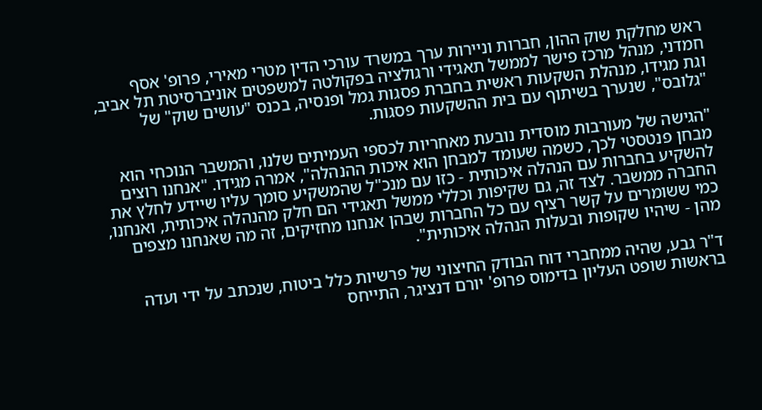ראש מחלקת שוק ההון, חברות וניירות ערך במשרד עורכי הדין מטרי מאירי, פרופ' אסף חמדני, מנהל מרכז פישר לממשל תאגידי ורגולציה בפקולטה למשפטים אוניברסיטת תל אביב, וגת מגידו, מנהלת השקעות ראשית בחברת פסגות גמל ופנסיה, בכנס "עושים שוק" של "גלובס", שנערך בשיתוף עם בית ההשקעות פסגות.

"הגישה של מעורבות מוסדית נובעת מאחריות לכספי העמיתים שלנו, והמשבר הנוכחי הוא מבחן פנטסטי לכך, כשמה שעומד למבחן הוא איכות ההנהלה", אמרה מגידו. "אנחנו רוצים להשקיע בחברות עם הנהלה איכותית - כזו עם מנכ"ל שהמשקיע סומך עליו שיידע לחלץ את החברה ממשבר. לצד זה, גם שקיפות וכללי ממשל תאגידי הם חלק מהנהלה איכותית, ואנחנו, כמי ששומרים על קשר רציף עם כל החברות שבהן אנחנו מחזיקים, זה מה שאנחנו מצפים מהן - שיהיו שקופות ובעלות הנהלה איכותית".

ד"ר גבע, שהיה ממחברי דוח הבודק החיצוני של פרשיות כלל ביטוח, שנכתב על ידי ועדה בראשות שופט העליון בדימוס פרופ' יורם דנציגר, התייחס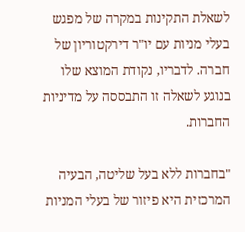לשאלת התקינות במקרה של מפגש בעלי מניות עם יו"ר דירקטוריון של חברה. לדבריו, נקודת המוצא שלו בנוגע לשאלה זו התבססה על מדיניות החברות.

"בחברות ללא בעל שליטה, הבעיה המרכזית היא פיזור של בעלי המניות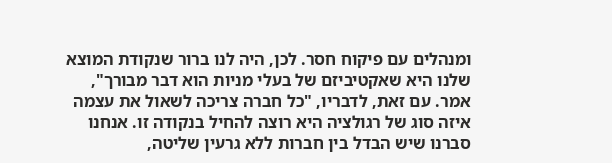ומנהלים עם פיקוח חסר. לכן, היה לנו ברור שנקודת המוצא שלנו היא שאקטיביזם של בעלי מניות הוא דבר מבורך", אמר. עם זאת, לדבריו, "כל חברה צריכה לשאול את עצמה איזה סוג של רגולציה היא רוצה להחיל בנקודה זו. אנחנו סברנו שיש הבדל בין חברות ללא גרעין שליטה,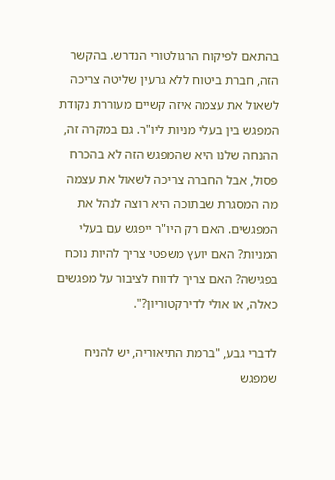בהתאם לפיקוח הרגולטורי הנדרש. בהקשר הזה, חברת ביטוח ללא גרעין שליטה צריכה לשאול את עצמה איזה קשיים מעוררת נקודת המפגש בין בעלי מניות ליו"ר. גם במקרה זה, ההנחה שלנו היא שהמפגש הזה לא בהכרח פסול, אבל החברה צריכה לשאול את עצמה מה המסגרת שבתוכה היא רוצה לנהל את המפגשים. האם רק היו"ר ייפגש עם בעלי המניות? האם יועץ משפטי צריך להיות נוכח בפגישה? האם צריך לדווח לציבור על מפגשים כאלה, או אולי לדירקטוריון?".

לדברי גבע, "ברמת התיאוריה, יש להניח שמפגש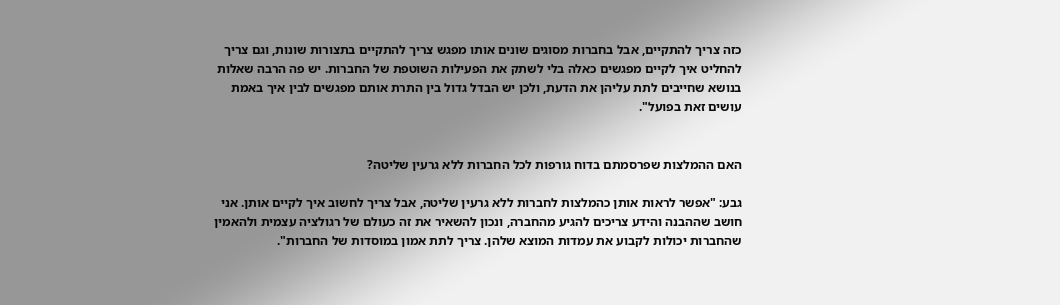כזה צריך להתקיים, אבל בחברות מסוגים שונים אותו מפגש צריך להתקיים בתצורות שונות, וגם צריך להחליט איך לקיים מפגשים כאלה בלי לשתק את הפעילות השוטפת של החברות. יש פה הרבה שאלות בנושא שחייבים לתת עליהן את הדעת, ולכן יש הבדל גדול בין התרת אותם מפגשים לבין איך באמת עושים זאת בפועל".


האם ההמלצות שפרסמתם בדוח גורפות לכל החברות ללא גרעין שליטה?

גבע: "אפשר לראות אותן כהמלצות לחברות ללא גרעין שליטה, אבל צריך לחשוב איך לקיים אותן. אני חושב שההבנה והידע צריכים להגיע מהחברה, ונכון להשאיר את זה כעולם של רגולציה עצמית ולהאמין שהחברות יכולות לקבוע את עמדות המוצא שלהן. צריך לתת אמון במוסדות של החברות".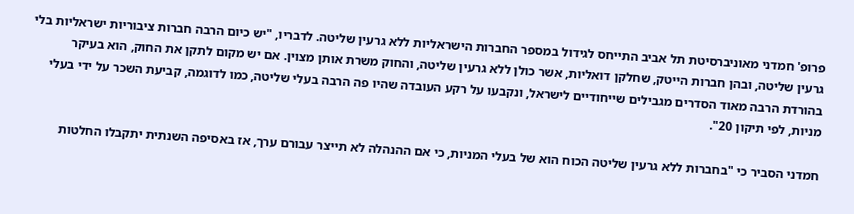פרופ' חמדני מאוניברסיטת תל אביב התייחס לגידול במספר החברות הישראליות ללא גרעין שליטה. לדבריו, "יש כיום הרבה חברות ציבוריות ישראליות בלי גרעין שליטה, ובהן חברות הייטק, שחלקן דואליות, אשר כולן ללא גרעין שליטה, והחוק משרת אותן מצוין. אם יש מקום לתקן את החוק, הוא בעיקר בהורדת הרבה מאוד הסדרים מגבילים שייחודיים לישראל, ונקבעו על רקע העובדה שהיו פה הרבה בעלי שליטה, כמו לדוגמה, קביעת השכר על ידי בעלי מניות, לפי תיקון 20".

חמדני הסביר כי "בחברות ללא גרעין שליטה הכוח הוא של בעלי המניות, כי אם ההנהלה לא תייצר עבורם ערך, אז באסיפה השנתית יתקבלו החלטות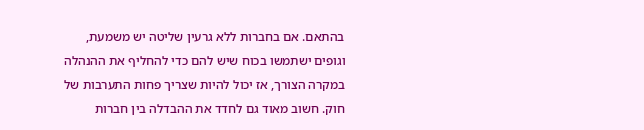בהתאם. אם בחברות ללא גרעין שליטה יש משמעת, וגופים ישתמשו בכוח שיש להם כדי להחליף את ההנהלה במקרה הצורך, אז יכול להיות שצריך פחות התערבות של חוק. חשוב מאוד גם לחדד את ההבדלה בין חברות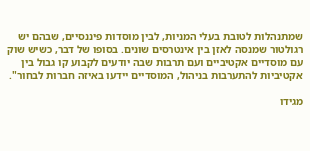שמתנהלות לטובת בעלי המניות, לבין מוסדות פיננסיים, שבהם יש רגולטור שמנסה לאזן בין אינטרסים שונים. בסופו של דבר, כשיש שוק עם מוסדיים אקטיביים ועם תרבות שבה יודעים לקבוע קו גבול בין אקטיביות להתערבות בניהול, המוסדיים יידעו באיזה חברות לבחור".

מגידו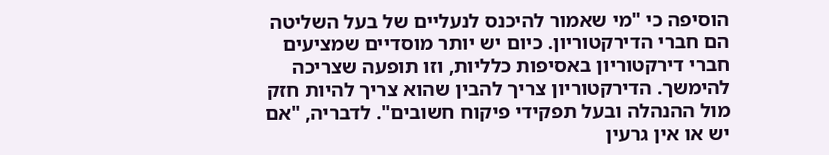הוסיפה כי "מי שאמור להיכנס לנעליים של בעל השליטה הם חברי הדירקטוריון. כיום יש יותר מוסדיים שמציעים חברי דירקטוריון באסיפות כלליות, וזו תופעה שצריכה להימשך. הדירקטוריון צריך להבין שהוא צריך להיות חזק מול ההנהלה ובעל תפקידי פיקוח חשובים". לדבריה, "אם יש או אין גרעין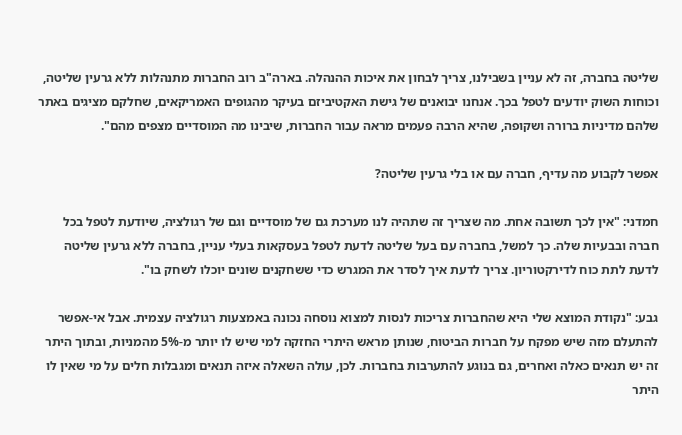שליטה בחברה, זה לא עניין בשבילנו, צריך לבחון את איכות ההנהלה. בארה"ב רוב החברות מתנהלות ללא גרעין שליטה, וכוחות השוק יודעים לטפל בכך. אנחנו יבואנים של גישת האקטיביזם בעיקר מהגופים האמריקאים, שחלקם מציגים באתר שלהם מדיניות ברורה ושקופה, שהיא הרבה פעמים מראה עבור החברות, שיבינו מה המוסדיים מצפים מהם".

אפשר לקבוע מה עדיף, חברה עם או בלי גרעין שליטה?

חמדני: "אין לכך תשובה אחת. מה שצריך זה שתהיה לנו מערכת גם של מוסדיים וגם של רגולציה, שיודעת לטפל בכל חברה ובבעיות שלה. כך למשל, בחברה עם בעל שליטה לדעת לטפל בעסקאות בעלי עניין, בחברה ללא גרעין שליטה לדעת לתת כוח לדירקטוריון. צריך לדעת איך לסדר את המגרש כדי ששחקנים שונים יוכלו לשחק בו".

גבע: "נקודת המוצא שלי היא שהחברות צריכות לנסות למצוא נוסחה נכונה באמצעות רגולציה עצמית. אבל אי-אפשר להתעלם מזה שיש מפקח על חברות הביטוח, שנותן מראש היתרי החזקה למי שיש לו יותר מ-5% מהמניות, ובתוך היתר זה יש תנאים כאלה ואחרים, גם בנוגע להתערבות בחברות. לכן, עולה השאלה איזה תנאים ומגבלות חלים על מי שאין לו היתר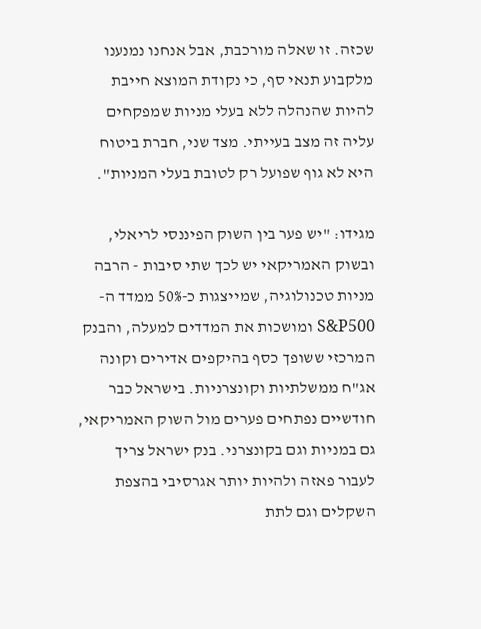שכזה. זו שאלה מורכבת, אבל אנחנו נמנענו מלקבוע תנאי סף, כי נקודת המוצא חייבת להיות שהנהלה ללא בעלי מניות שמפקחים עליה זה מצב בעייתי. מצד שני, חברת ביטוח היא לא גוף שפועל רק לטובת בעלי המניות".

מגידו: "יש פער בין השוק הפיננסי לריאלי, ובשוק האמריקאי יש לכך שתי סיבות - הרבה מניות טכנולוגיה, שמייצגות כ-50% ממדד ה-S&P500 ומושכות את המדדים למעלה, והבנק המרכזי ששופך כסף בהיקפים אדירים וקונה אג"ח ממשלתיות וקונצרניות. בישראל כבר חודשיים נפתחים פערים מול השוק האמריקאי, גם במניות וגם בקונצרני. בנק ישראל צריך לעבור פאזה ולהיות יותר אגרסיבי בהצפת השקלים וגם לתת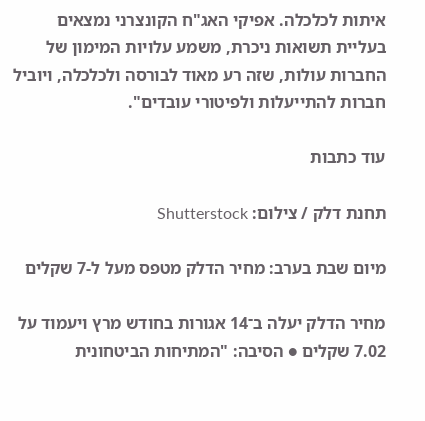איתות לכלכלה. אפיקי האג"ח הקונצרני נמצאים בעליית תשואות ניכרת, משמע עלויות המימון של החברות עולות, שזה רע מאוד לבורסה ולכלכלה, ויוביל חברות להתייעלות ולפיטורי עובדים".

עוד כתבות

תחנת דלק / צילום: Shutterstock

מיום שבת בערב: מחיר הדלק מטפס מעל ל-7 שקלים

מחיר הדלק יעלה ב־14 אגורות בחודש מרץ ויעמוד על 7.02 שקלים ● הסיבה: "המתיחות הביטחונית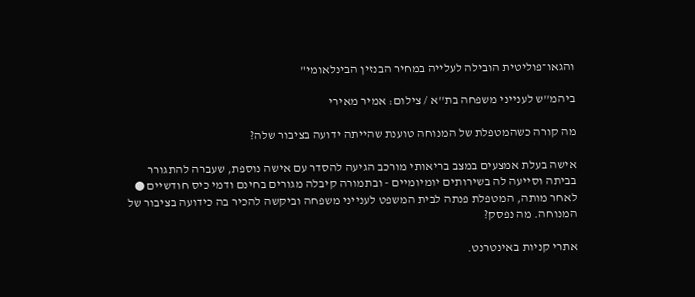והגאו־פוליטית הובילה לעלייה במחיר הבנזין הבינלאומי"

ביהמ''ש לענייני משפחה בת''א / צילום: אמיר מאירי

מה קורה כשהמטפלת של המנוחה טוענת שהייתה ידועה בציבור שלה?

אישה בעלת אמצעים במצב בריאותי מורכב הגיעה להסדר עם אישה נוספת, שעברה להתגורר בביתה וסייעה לה בשירותים יומיומיים - ובתמורה קיבלה מגורים בחינם ודמי כיס חודשיים ● לאחר מותה, המטפלת פנתה לבית המשפט לענייני משפחה וביקשה להכיר בה כידועה בציבור של המנוחה. מה נפסק?

אתרי קניות באינטרנט.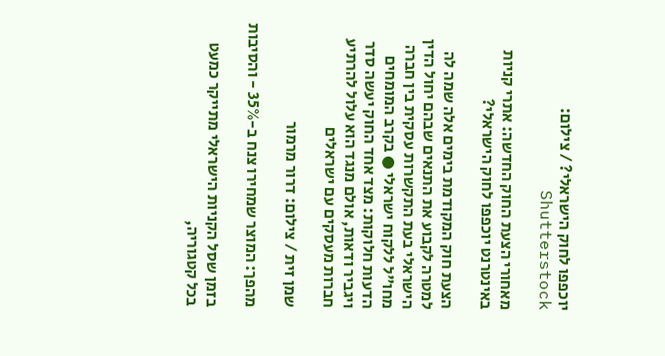יוכפפו לחוק הישראלי? / צילום: Shutterstock

מאחורי הצעת החוק החדשה: אתרי קניות באינטרנט יוכפפו לחוק הישראלי?

הצעת חוק המקודמת בימים אלה שמה לה למטרה לקבוע את התנאים שבהם יחול הדין הישראלי בעת התקשרות עסקית בין חברה מחו"ל ללקוח ישראלי ● בקרב המומחים הדעות חלוקות: מצד אחד החוק יעשה סדר ויגביר ודאות, אולם מנגד הוא עלול להרתיע חברות מעסקים עם ישראלים

שמן זית / צילום: דרור מרמור

מהפך: המוצר שמחירו צנח ב-35% - והסיבות

בזמן שסל הקניות הישראלי מתייקר כמעט בכל קטגוריה,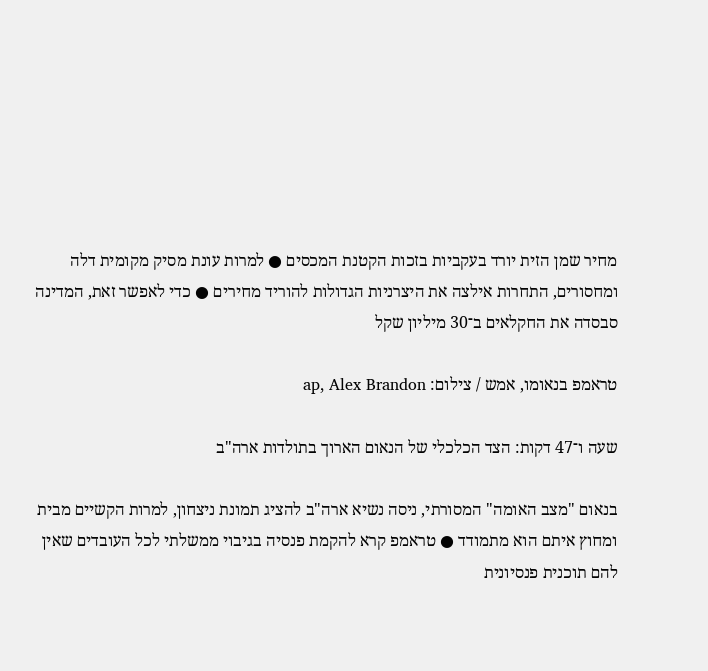מחיר שמן הזית יורד בעקביות בזכות הקטנת המכסים ● למרות עונת מסיק מקומית דלה ומחסורים, התחרות אילצה את היצרניות הגדולות להוריד מחירים ● כדי לאפשר זאת, המדינה סבסדה את החקלאים ב־30 מיליון שקל

טראמפ בנאומו, אמש / צילום: ap, Alex Brandon

שעה ו־47 דקות: הצד הכלכלי של הנאום הארוך בתולדות ארה"ב

בנאום "מצב האומה" המסורתי, ניסה נשיא ארה"ב להציג תמונת ניצחון, למרות הקשיים מבית ומחוץ איתם הוא מתמודד ● טראמפ קרא להקמת פנסיה בגיבוי ממשלתי לכל העובדים שאין להם תוכנית פנסיונית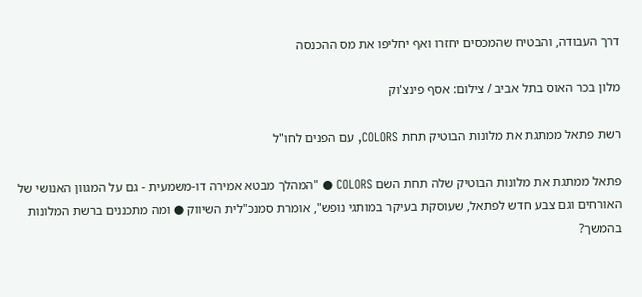דרך העבודה, והבטיח שהמכסים יחזרו ואף יחליפו את מס ההכנסה

מלון בכר האוס בתל אביב / צילום: אסף פינצ'וק

רשת פתאל ממתגת את מלונות הבוטיק תחת COLORS, עם הפנים לחו"ל

פתאל ממתגת את מלונות הבוטיק שלה תחת השם COLORS ● "המהלך מבטא אמירה דו-משמעית - גם על המגוון האנושי של האורחים וגם צבע חדש לפתאל, שעוסקת בעיקר במותגי נופש", אומרת סמנכ"לית השיווק ● ומה מתכננים ברשת המלונות בהמשך?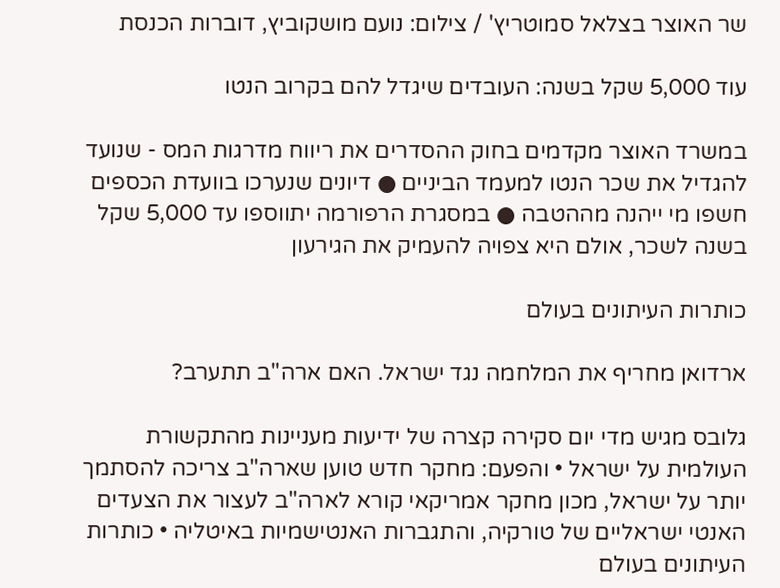שר האוצר בצלאל סמוטריץ' / צילום: נועם מושקוביץ, דוברות הכנסת

עוד 5,000 שקל בשנה: העובדים שיגדל להם בקרוב הנטו

במשרד האוצר מקדמים בחוק ההסדרים את ריווח מדרגות המס - שנועד להגדיל את שכר הנטו למעמד הביניים ● דיונים שנערכו בוועדת הכספים חשפו מי ייהנה מההטבה ● במסגרת הרפורמה יתווספו עד 5,000 שקל בשנה לשכר, אולם היא צפויה להעמיק את הגירעון

כותרות העיתונים בעולם

ארדואן מחריף את המלחמה נגד ישראל. האם ארה"ב תתערב?

גלובס מגיש מדי יום סקירה קצרה של ידיעות מעניינות מהתקשורת העולמית על ישראל • והפעם: מחקר חדש טוען שארה"ב צריכה להסתמך יותר על ישראל, מכון מחקר אמריקאי קורא לארה"ב לעצור את הצעדים האנטי ישראליים של טורקיה, והתגברות האנטישמיות באיטליה • כותרות העיתונים בעולם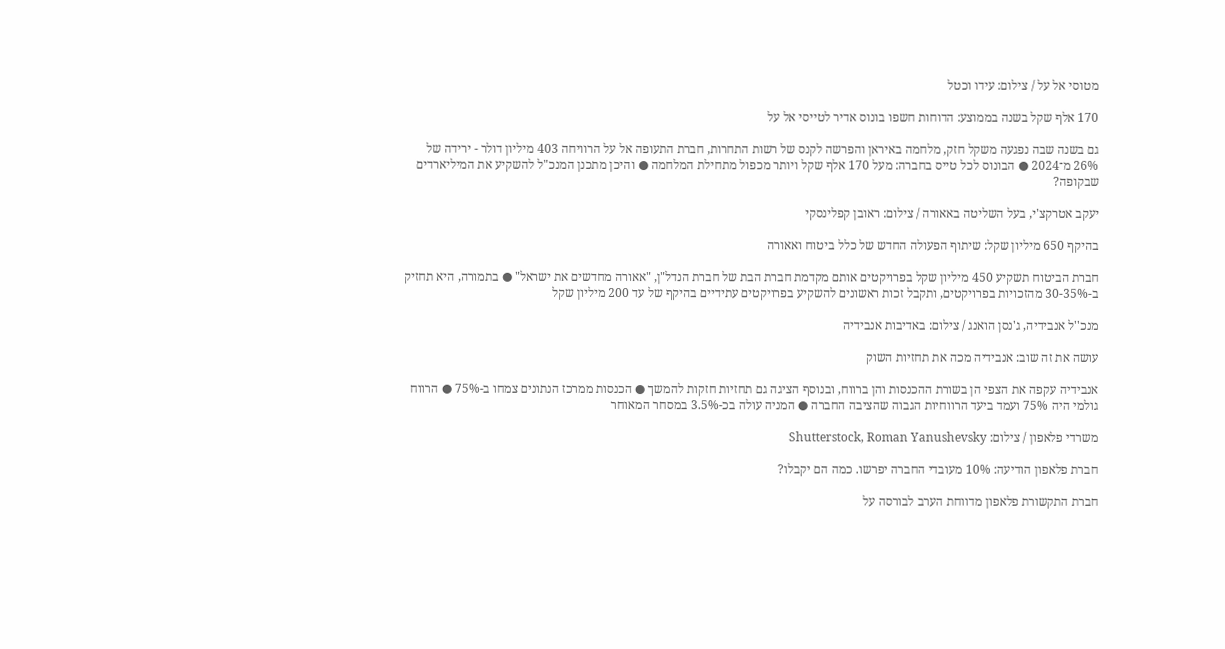מטוסי אל על / צילום: עידו וכטל

170 אלף שקל בשנה בממוצע: הדוחות חשפו בונוס אדיר לטייסי אל על

גם בשנה שבה נפגעה משקל חזק, מלחמה באיראן והפרשה לקנס של רשות התחרות, חברת התעופה אל על הרוויחה 403 מיליון דולר - ירידה של 26% מ־2024 ● הבונוס לכל טייס בחברה: מעל 170 אלף שקל ויותר מכפול מתחילת המלחמה ● והיכן מתכנן המנכ"ל להשקיע את המיליארדים שבקופה?

יעקב אטרקצ'י, בעל השליטה באאורה / צילום: ראובן קפלינסקי

בהיקף 650 מיליון שקל: שיתוף הפעולה החדש של כלל ביטוח ואאורה

חברת הביטוח תשקיע 450 מיליון שקל בפרויקטים אותם מקדמת חברת הבת של חברת הנדל"ן, "אאורה מחדשים את ישראל" ● בתמורה, היא תחזיק ב-30-35% מהזכויות בפרויקטים, ותקבל זכות ראשונים להשקיע בפרויקטים עתידיים בהיקף של עד 200 מיליון שקל

מנכ''ל אנבידיה, ג'נסן הואנג / צילום: באדיבות אנבידיה

עושה את זה שוב: אנבידיה מכה את תחזיות השוק

אנבידיה עקפה את הצפי הן בשורת ההכנסות והן ברווח, ובנוסף הציגה גם תחזיות חזקות להמשך ● הכנסות ממרכז הנתונים צמחו ב-75% ● הרווח גולמי היה 75% ועמד ביעד הרווחיות הגבוה שהציבה החברה ● המניה עולה בכ-3.5% במסחר המאוחר

משרדי פלאפון / צילום: Shutterstock, Roman Yanushevsky

חברת פלאפון הודיעה: 10% מעובדי החברה יפרשו. כמה הם יקבלו?

חברת התקשורת פלאפון מדווחת הערב לבורסה על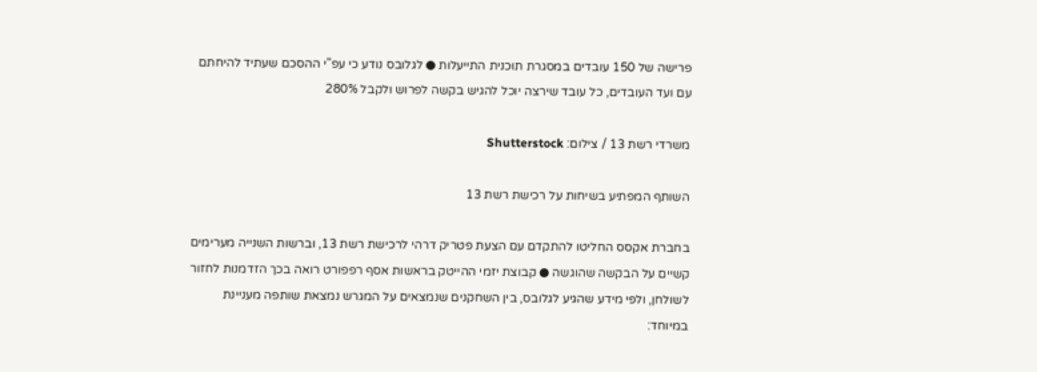פרישה של 150 עובדים במסגרת תוכנית התייעלות ● לגלובס נודע כי עפ"י ההסכם שעתיד להיחתם עם ועד העובדים, כל עובד שירצה יוכל להגיש בקשה לפרוש ולקבל 280%

משרדי רשת 13 / צילום: Shutterstock

השותף המפתיע בשיחות על רכישת רשת 13

בחברת אקסס החליטו להתקדם עם הצעת פטריק דרהי לרכישת רשת 13, וברשות השנייה מערימים קשיים על הבקשה שהוגשה ● קבוצת יזמי ההייטק בראשות אסף רפפורט רואה בכך הזדמנות לחזור לשולחן, ולפי מידע שהגיע לגלובס, בין השחקנים שנמצאים על המגרש נמצאת שותפה מעניינת במיוחד: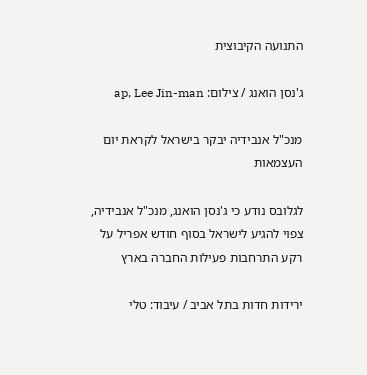התנועה הקיבוצית

ג'נסן הואנג / צילום: ap, Lee Jin-man

מנכ"ל אנבידיה יבקר בישראל לקראת יום העצמאות

לגלובס נודע כי ג'נסן הואנג, מנכ"ל אנבידיה, צפוי להגיע לישראל בסוף חודש אפריל על רקע התרחבות פעילות החברה בארץ

ירידות חדות בתל אביב / עיבוד: טלי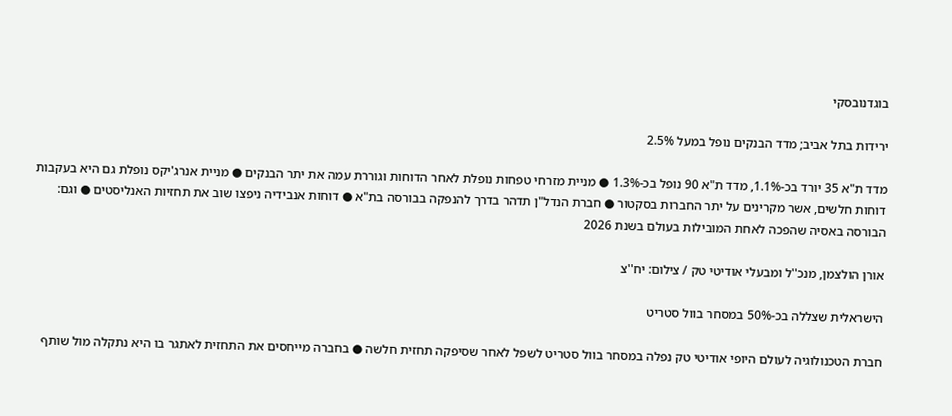בוגדנובסקי

ירידות בתל אביב; מדד הבנקים נופל במעל 2.5%

מדד ת"א 35 יורד בכ-1.1%, מדד ת"א 90 נופל בכ-1.3% ● מניית מזרחי טפחות נופלת לאחר הדוחות וגוררת עמה את יתר הבנקים ● מניית אנרג'יקס נופלת גם היא בעקבות דוחות חלשים, אשר מקרינים על יתר החברות בסקטור ● חברת הנדל"ן תדהר בדרך להנפקה בבורסה בת"א ● דוחות אנבידיה ניפצו שוב את תחזיות האנליסטים ● וגם: הבורסה באסיה שהפכה לאחת המובילות בעולם בשנת 2026

אורן הולצמן, מנכ''ל ומבעלי אודיטי טק / צילום: יח''צ

הישראלית שצללה בכ-50% במסחר בוול סטריט

חברת הטכנולוגיה לעולם היופי אודיטי טק נפלה במסחר בוול סטריט לשפל לאחר שסיפקה תחזית חלשה ● בחברה מייחסים את התחזית לאתגר בו היא נתקלה מול שותף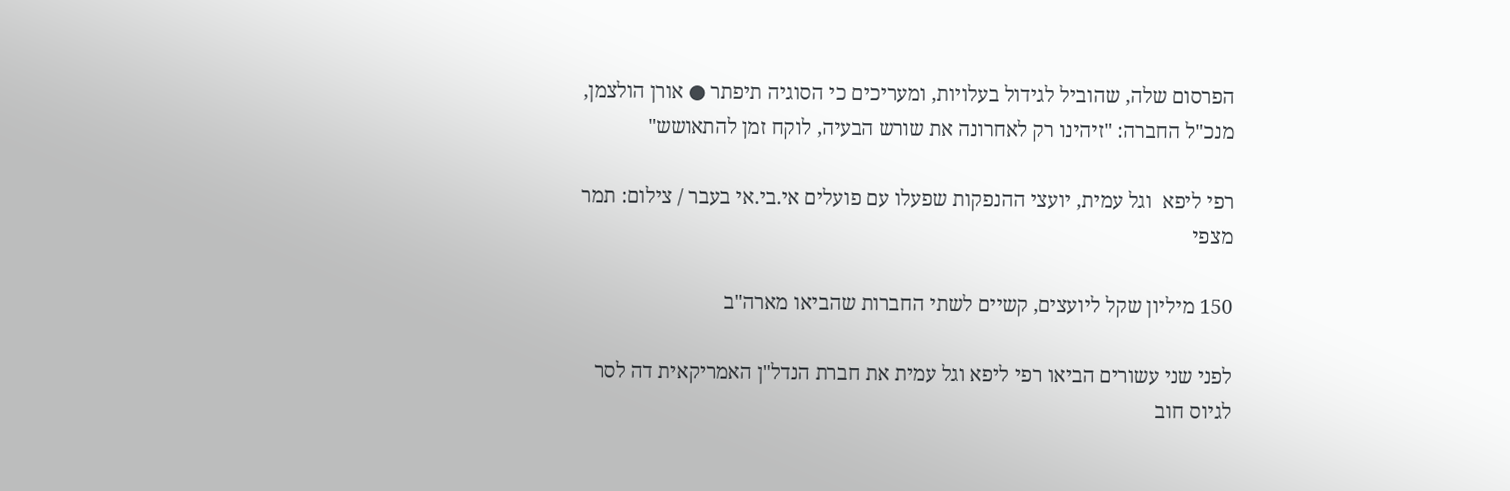הפרסום שלה, שהוביל לגידול בעלויות, ומעריכים כי הסוגיה תיפתר ● אורן הולצמן, מנכ"ל החברה: "זיהינו רק לאחרונה את שורש הבעיה, לוקח זמן להתאושש"

רפי ליפא  וגל עמית, יועצי ההנפקות שפעלו עם פועלים אי.בי.אי בעבר / צילום: תמר מצפי

150 מיליון שקל ליועצים, קשיים לשתי החברות שהביאו מארה"ב

לפני שני עשורים הביאו רפי ליפא וגל עמית את חברת הנדל"ן האמריקאית דה לסר לגיוס חוב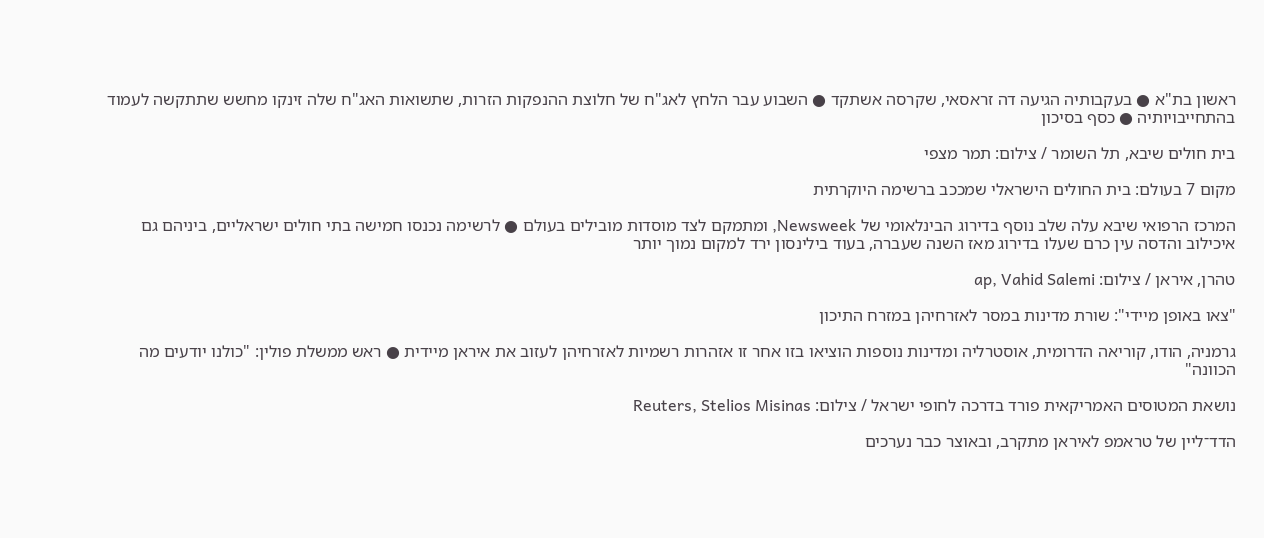ראשון בת"א ● בעקבותיה הגיעה דה זראסאי, שקרסה אשתקד ● השבוע עבר הלחץ לאג"ח של חלוצת ההנפקות הזרות, שתשואות האג"ח שלה זינקו מחשש שתתקשה לעמוד בהתחייבויותיה ● כסף בסיכון

בית חולים שיבא, תל השומר / צילום: תמר מצפי

מקום 7 בעולם: בית החולים הישראלי שמככב ברשימה היוקרתית

המרכז הרפואי שיבא עלה שלב נוסף בדירוג הבינלאומי של Newsweek, ומתמקם לצד מוסדות מובילים בעולם ● לרשימה נכנסו חמישה בתי חולים ישראליים, ביניהם גם איכילוב והדסה עין כרם שעלו בדירוג מאז השנה שעברה, בעוד בילינסון ירד למקום נמוך יותר

טהרן, איראן / צילום: ap, Vahid Salemi

"צאו באופן מיידי": שורת מדינות במסר לאזרחיהן במזרח התיכון

גרמניה, הודו, קוריאה הדרומית, אוסטרליה ומדינות נוספות הוציאו בזו אחר זו אזהרות רשמיות לאזרחיהן לעזוב את איראן מיידית ● ראש ממשלת פולין: "כולנו יודעים מה הכוונה"

נושאת המטוסים האמריקאית פורד בדרכה לחופי ישראל / צילום: Reuters, Stelios Misinas

הדד־ליין של טראמפ לאיראן מתקרב, ובאוצר כבר נערכים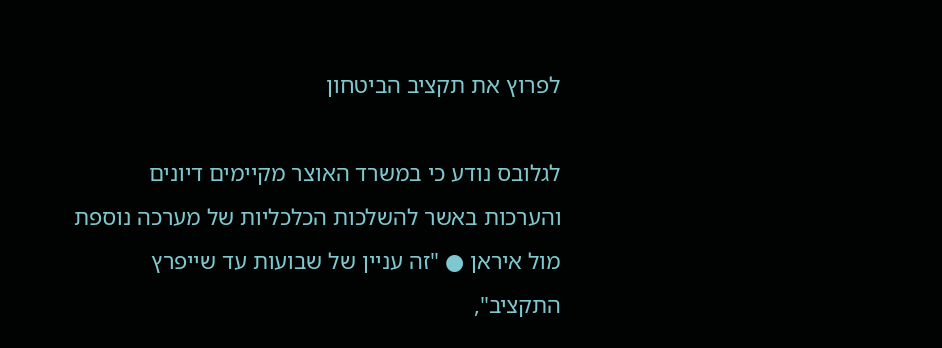לפרוץ את תקציב הביטחון

לגלובס נודע כי במשרד האוצר מקיימים דיונים והערכות באשר להשלכות הכלכליות של מערכה נוספת מול איראן ● "זה עניין של שבועות עד שייפרץ התקציב",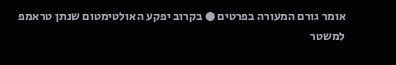אומר גורם המעורה בפרטים ● בקרוב יפקע האולטימטום שנתן טראמפ למשטר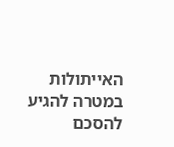האייתולות במטרה להגיע להסכם